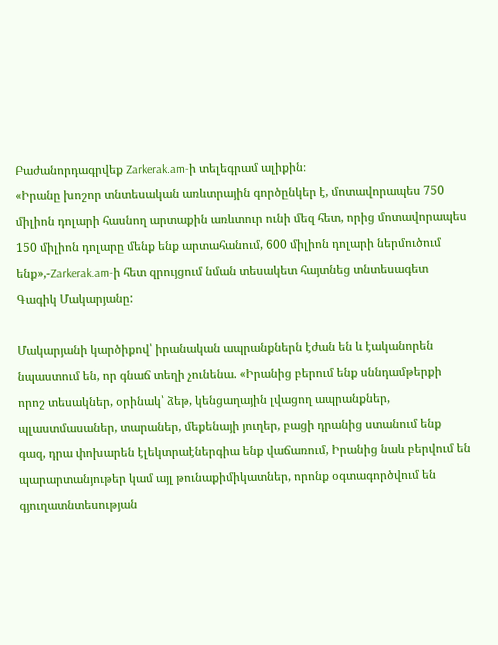Բաժանորդագրվեք Zarkerak.am-ի տելեգրամ ալիքին։
«Իրանը խոշոր տնտեսական առևտրային գործընկեր է, մոտավորապես 750 միլիոն դոլարի հասնող արտաքին առևտուր ունի մեզ հետ, որից մոտավորապես 150 միլիոն դոլարը մենք ենք արտահանում, 600 միլիոն դոլարի ներմուծում ենք»,-Zarkerak.am-ի հետ զրույցում նման տեսակետ հայտնեց տնտեսագետ Գագիկ Մակարյանը:

Մակարյանի կարծիքով՝ իրանական ապրանքներն էժան են և էականորեն նպաստում են, որ գնաճ տեղի չունենա. «Իրանից բերում ենք սննդամթերքի որոշ տեսակներ, օրինակ՝ ձեթ, կենցաղային լվացող ապրանքներ, պլաստմասաներ, տարաներ, մեքենայի յուղեր, բացի դրանից ստանում ենք գազ, դրա փոխարեն էլեկտրաէներգիա ենք վաճառում, Իրանից նաև բերվում են պարարտանյութեր կամ այլ թունաքիմիկատներ, որոնք օգտագործվում են գյուղատնտեսության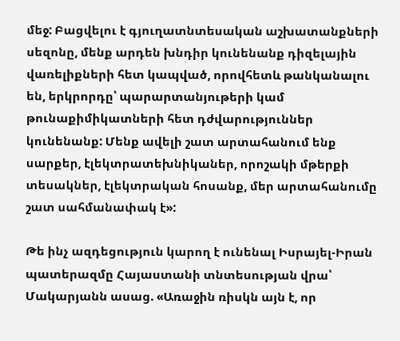մեջ: Բացվելու է գյուղատնտեսական աշխատանքների սեզոնը, մենք արդեն խնդիր կունենանք դիզելային վառելիքների հետ կապված, որովհետև թանկանալու են, երկրորդը՝ պարարտանյութերի կամ թունաքիմիկատների հետ դժվարություններ կունենանք: Մենք ավելի շատ արտահանում ենք սարքեր, էլեկտրատեխնիկաներ, որոշակի մթերքի տեսակներ, էլեկտրական հոսանք, մեր արտահանումը շատ սահմանափակ է»:

Թե ինչ ազդեցություն կարող է ունենալ Իսրայել-Իրան պատերազմը Հայաստանի տնտեսության վրա՝ Մակարյանն ասաց. «Առաջին ռիսկն այն է, որ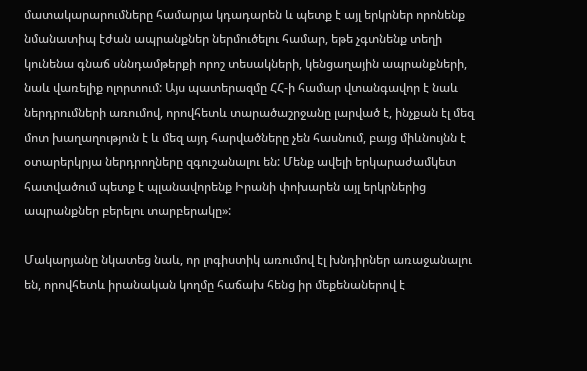մատակարարումները համարյա կդադարեն և պետք է այլ երկրներ որոնենք նմանատիպ էժան ապրանքներ ներմուծելու համար, եթե չգտնենք տեղի կունենա գնաճ սննդամթերքի որոշ տեսակների, կենցաղային ապրանքների, նաև վառելիք ոլորտում: Այս պատերազմը ՀՀ-ի համար վտանգավոր է նաև ներդրումների առումով, որովհետև տարածաշրջանը լարված է, ինչքան էլ մեզ մոտ խաղաղություն է և մեզ այդ հարվածները չեն հասնում, բայց միևնույնն է օտարերկրյա ներդրողները զգուշանալու են: Մենք ավելի երկարաժամկետ հատվածում պետք է պլանավորենք Իրանի փոխարեն այլ երկրներից ապրանքներ բերելու տարբերակը»:

Մակարյանը նկատեց նաև, որ լոգիստիկ առումով էլ խնդիրներ առաջանալու են, որովհետև իրանական կողմը հաճախ հենց իր մեքենաներով է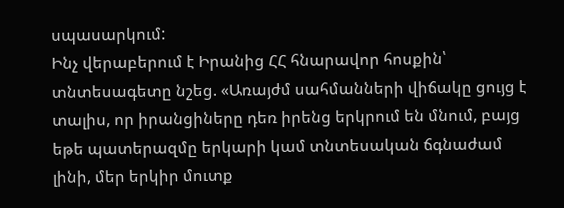սպասարկում:
Ինչ վերաբերում է Իրանից ՀՀ հնարավոր հոսքին՝ տնտեսագետը նշեց. «Առայժմ սահմանների վիճակը ցույց է տալիս, որ իրանցիները դեռ իրենց երկրում են մնում, բայց եթե պատերազմը երկարի կամ տնտեսական ճգնաժամ լինի, մեր երկիր մուտք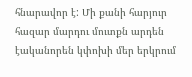հնարավոր է: Մի քանի հարյուր հազար մարդու մուտքն արդեն էականորեն կփոխի մեր երկրում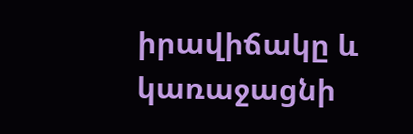իրավիճակը և կառաջացնի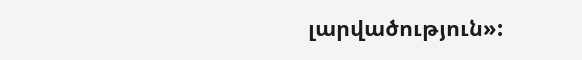լարվածություն»: